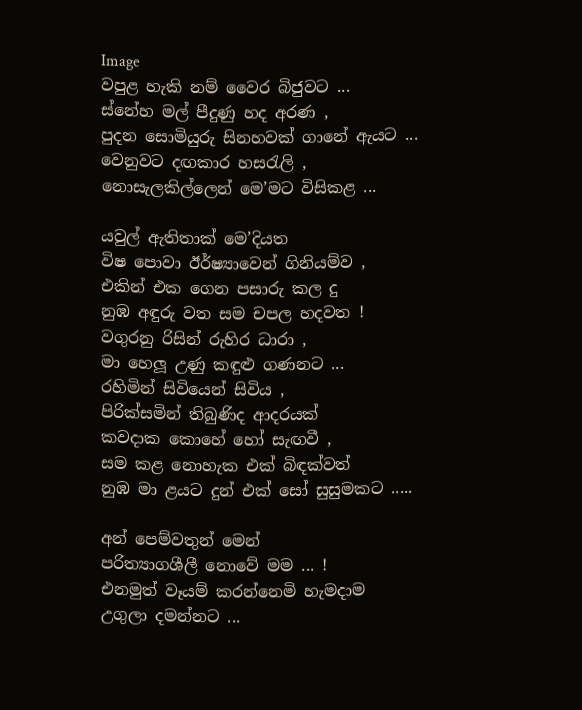Image
වපුළ හැකි නම් වෛර බිජුවට ...
ස්නේහ මල් පීදුණු හද අරණ ,
පුදන සොමියුරු සිනහවක් ගානේ ඇයට ...
වෙනුවට දඟකාර හසරැලි ,
නොසැලකිල්ලෙන් මෙ’මට විසිකළ ...

යවුල් ඇතිතාක් මෙ’දියත
විෂ පොවා ඊර්ෂ්‍යාවෙන් ගිනියම්ව ,
එකින් එක ගෙන පසාරු කල දු
නුඹ අඳුරු වත සම චපල හදවත !
වගුරනු රිසින් රුහිර ධාරා ,
මා හෙලූ උණු කඳුළු ගණනට ...
රහිමින් සිවියෙන් සිවිය ,
පිරික්සමින් තිබුණිද ආදරයක්
කවදාක කොහේ හෝ සැඟවී ,
සම කළ නොහැක එක් බිඳක්වත්
නුඹ මා ළයට දුන් එක් සෝ සුසුමකට .....

අන් පෙම්වතුන් මෙන්
පරිත්‍යාගශීලී නොවේ මම ... !
එනමුත් වෑයම් කරන්නෙමි හැමදාම
උගුලා දමන්නට ...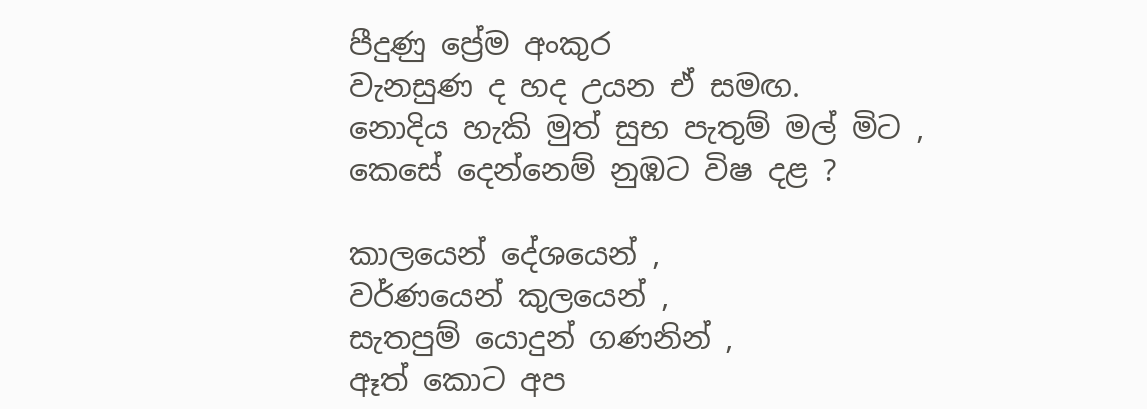පීදුණු ප්‍රේම අංකුර
වැනසුණ ද හද උයන ඒ සමඟ.
නොදිය හැකි මුත් සුභ පැතුම් මල් මිට ,
කෙසේ දෙන්නෙම් නුඹට විෂ දළ ?

කාලයෙන් දේශයෙන් ,
වර්ණයෙන් කුලයෙන් ,
සැතපුම් යොදුන් ගණනින් ,
ඈත් කොට අප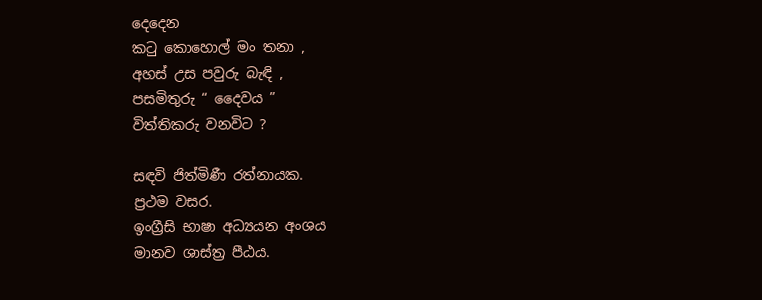දෙදෙන
කටු කොහොල් මං තනා ,
අහස් උස පවුරු බැඳි ,
පසමිතුරු “ දෛවය ”
විත්තිකරු වනවිට ?

සඳවි ජිත්මිණී රත්නායක.
ප්‍රථම වසර.
ඉංග්‍රීසි භාෂා අධ්‍යයන අංශය
මානව ශාස්ත්‍ර පීඨය.